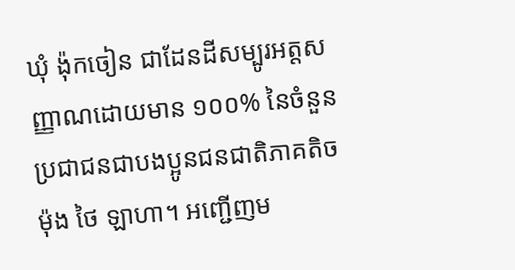ឃុំ ង៉ុកចៀន ជាដែនដីសម្បូរអត្តសញ្ញាណដោយមាន ១០០% នៃចំនួនប្រជាជនជាបងប្អូនជនជាតិភាគតិច ម៉ុង ថៃ ឡាហា។ អញ្ជើញម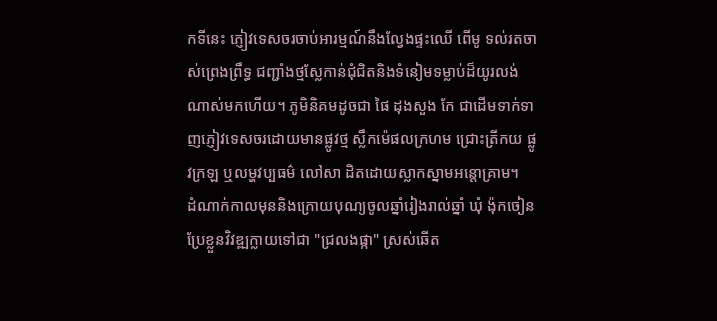កទីនេះ ភ្ញៀវទេសចរចាប់អារម្មណ៍នឹងល្វែងផ្ទះឈើ ពើមូ ទល់រតចាស់ព្រេងព្រឹទ្ធ ជញ្ជាំងថ្មស្លែកាន់ជុំជិតនិងទំនៀមទម្លាប់ដ៏យូរលង់ណាស់មកហើយ។ ភូមិនិគមដូចជា ផៃ ដុងសួង កែ ជាដើមទាក់ទាញភ្ញៀវទេសចរដោយមានផ្លូវថ្ម ស្លឹកម៉េផលក្រហម ជ្រោះត្រីកយ ផ្លូវក្រឡ ឬលម្ហវប្បធម៌ លៅសា ដិតដោយស្លាកស្នាមអន្តោគ្រាម។
ដំណាក់កាលមុននិងក្រោយបុណ្យចូលឆ្នាំរៀងរាល់ឆ្នាំ ឃុំ ង៉ុកចៀន ប្រែខ្លួនវិវឌ្ឍក្លាយទៅជា "ជ្រលងផ្កា" ស្រស់ឆើត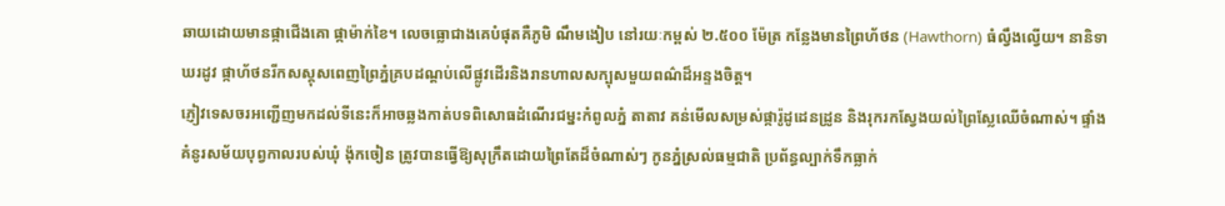ឆាយដោយមានផ្កាជើងគោ ផ្កាម៉ាក់ខៃ។ លេចធ្លោជាងគេបំផុតគឺភូមិ ណឹមងៀប នៅរយៈកម្ពស់ ២.៥០០ ម៉ែត្រ កន្លែងមានព្រៃហ័ថន (Hawthorn) ធំល្វឹងល្វើយ។ នានិទាឃរដូវ ផ្កាហ័ថនរីកសស្គុសពេញព្រៃភ្នំគ្របដណ្តប់លើផ្លូវដើរនិងរានហាលសក្បុសមួយពណ៌ដ៏អន្ទងចិត្ត។
ភ្ញៀវទេសចរអញ្ជើញមកដល់ទីនេះក៏អាចឆ្លងកាត់បទពិសោធដំណើរជម្នះកំពូលភ្នំ តាតាវ គន់មើលសម្រស់ផ្ការ៉ូដូដេនដ្រូន និងរុករកស្វែងយល់ព្រៃស្លែឈើចំណាស់។ ផ្ទាំងគំនូរសម័យបុព្វកាលរបស់ឃុំ ង៉ុកចៀន ត្រូវបានធ្វើឱ្យសុក្រឹតដោយព្រៃតែដ៏ចំណាស់ៗ កូនភ្នំស្រល់ធម្មជាតិ ប្រព័ន្ធល្បាក់ទឹកធ្លាក់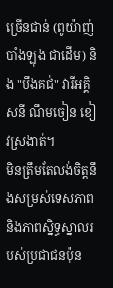ច្រើនជាន់ (ពូយ៉ាញ់ បាំងឡុង ជាដើម) និង "បឹងគជ់" វារីអគ្គិសនី ណឹមចៀន ខៀវស្រងាត់។
មិនត្រឹមតែលង់ចិត្តនឹងសម្រស់ទេសភាពនិងភាពស្និទ្ធស្នាលរបស់ប្រជាជនប៉ុន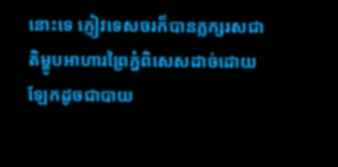នោះទេ ភ្ញៀវទេសចរក៏បានភ្លក្សរសជាតិម្ហូបអាហារព្រៃភ្នំពិសេសដាច់ដោយឡែកដូចជាបាយ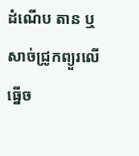ដំណើប តាន ឬសាច់ជ្រូកព្យួរលើធ្នើច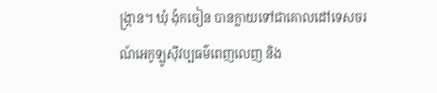ង្ក្រាន។ ឃុំ ង៉ុកចៀន បានក្លាយទៅជាគោលដៅទេសចរណ៍អេកូឡូស៊ីវប្បធម៌ពេញលេញ និង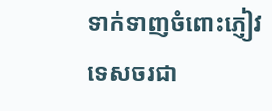ទាក់ទាញចំពោះភ្ញៀវទេសចរជា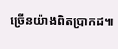ច្រើនយ៉ាងពិតប្រាកដ៕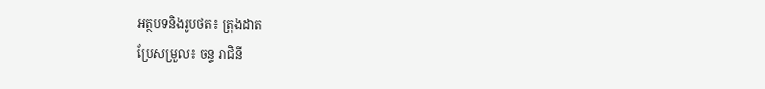អត្ថបទនិងរូបថត៖ ត្រុងដាត
ប្រែសម្រួល៖ ចន្ទ រាជិនី